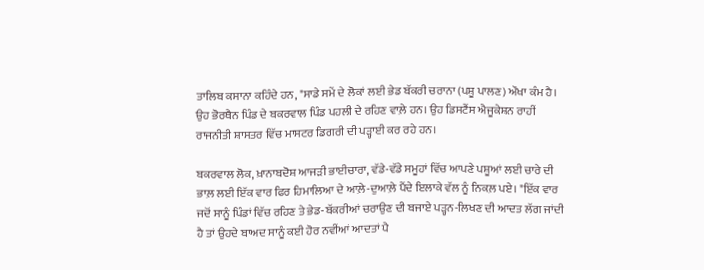ਤਾਲਿਬ ਕਸਾਨਾ ਕਹਿੰਦੇ ਹਨ, "ਸਾਡੇ ਸਮੇਂ ਦੇ ਲੋਕਾਂ ਲਈ ਭੇਡ ਬੱਕਰੀ ਚਰਾਨਾ (ਪਸ਼ੂ ਪਾਲਣ) ਔਖਾ ਕੰਮ ਹੈ। ਉਹ ਭੋਰਥੈਨ ਪਿੰਡ ਦੇ ਬਕਰਵਾਲ ਪਿੰਡ ਪਹਲੀ ਦੇ ਰਹਿਣ ਵਾਲ਼ੇ ਹਨ। ਉਹ ਡਿਸਟੈਂਸ ਐਜੂਕੇਸ਼ਨ ਰਾਹੀਂ ਰਾਜਨੀਤੀ ਸ਼ਾਸਤਰ ਵਿੱਚ ਮਾਸਟਰ ਡਿਗਰੀ ਦੀ ਪੜ੍ਹਾਈ ਕਰ ਰਹੇ ਹਨ।

ਬਕਰਵਾਲ ਲੋਕ, ਖ਼ਾਨਾਬਦੋਸ਼ ਆਜੜੀ ਭਾਈਚਾਰਾ, ਵੱਡੇ-ਵੱਡੇ ਸਮੂਹਾਂ ਵਿੱਚ ਆਪਣੇ ਪਸ਼ੂਆਂ ਲਈ ਚਾਰੇ ਦੀ ਭਾਲ਼ ਲਈ ਇੱਕ ਵਾਰ ਫਿਰ ਹਿਮਾਲਿਆ ਦੇ ਆਲ਼ੇ-ਦੁਆਲ਼ੇ ਪੈਂਦੇ ਇਲਾਕੇ ਵੱਲ ਨੂੰ ਨਿਕਲ਼ ਪਏ। "ਇੱਕ ਵਾਰ ਜਦੋਂ ਸਾਨੂੰ ਪਿੰਡਾਂ ਵਿੱਚ ਰਹਿਣ ਤੇ ਭੇਡ-ਬੱਕਰੀਆਂ ਚਰਾਉਣ ਦੀ ਬਜਾਏ ਪੜ੍ਹਨ-ਲਿਖਣ ਦੀ ਆਦਤ ਲੱਗ ਜਾਂਦੀ ਹੈ ਤਾਂ ਉਹਦੇ ਬਾਅਦ ਸਾਨੂੰ ਕਈ ਹੋਰ ਨਵੀਂਆਂ ਆਦਤਾਂ ਪੈ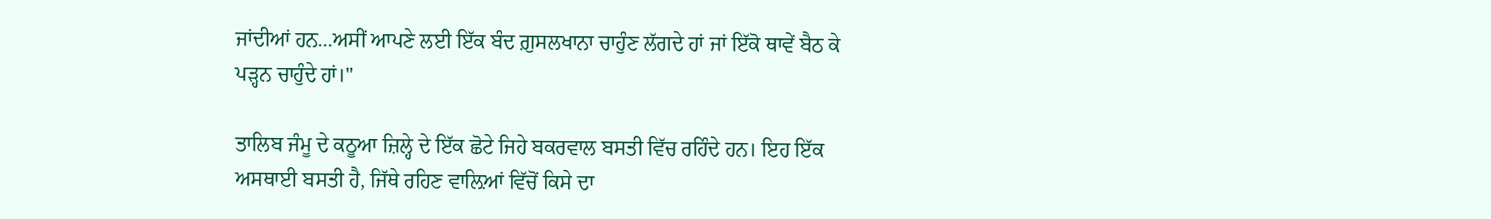ਜਾਂਦੀਆਂ ਹਨ...ਅਸੀਂ ਆਪਣੇ ਲਈ ਇੱਕ ਬੰਦ ਗ਼ੁਸਲਖਾਨਾ ਚਾਹੁੰਣ ਲੱਗਦੇ ਹਾਂ ਜਾਂ ਇੱਕੋ ਥਾਵੇਂ ਬੈਠ ਕੇ ਪੜ੍ਹਨ ਚਾਹੁੰਦੇ ਹਾਂ।"

ਤਾਲਿਬ ਜੰਮੂ ਦੇ ਕਠੂਆ ਜ਼ਿਲ੍ਹੇ ਦੇ ਇੱਕ ਛੋਟੇ ਜਿਹੇ ਬਕਰਵਾਲ ਬਸਤੀ ਵਿੱਚ ਰਹਿੰਦੇ ਹਨ। ਇਹ ਇੱਕ ਅਸਥਾਈ ਬਸਤੀ ਹੈ, ਜਿੱਥੇ ਰਹਿਣ ਵਾਲ਼ਿਆਂ ਵਿੱਚੋਂ ਕਿਸੇ ਦਾ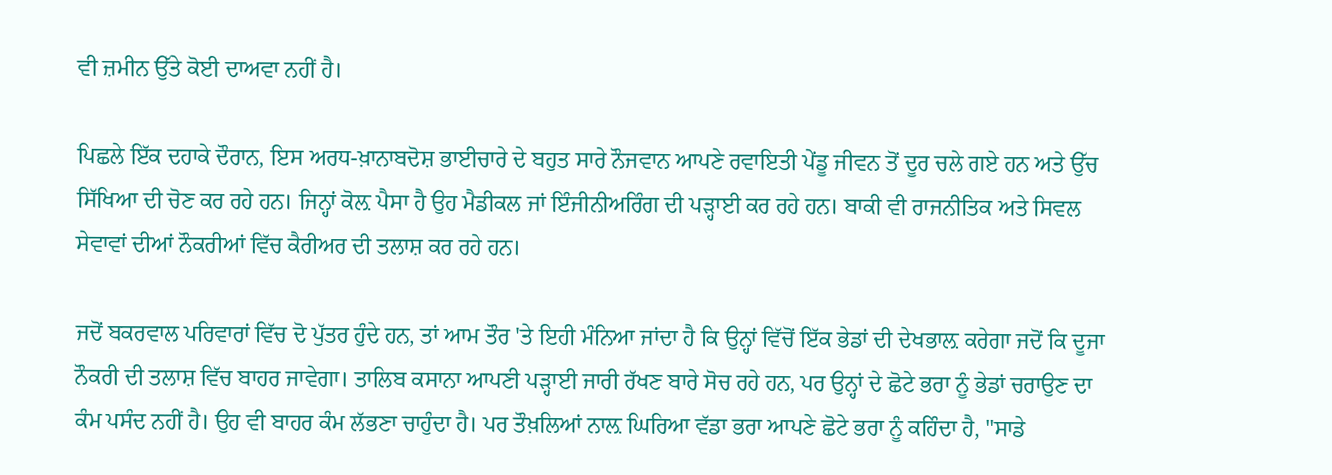ਵੀ ਜ਼ਮੀਨ ਉੱਤੇ ਕੋਈ ਦਾਅਵਾ ਨਹੀਂ ਹੈ।

ਪਿਛਲੇ ਇੱਕ ਦਹਾਕੇ ਦੌਰਾਨ, ਇਸ ਅਰਧ-ਖ਼ਾਨਾਬਦੋਸ਼ ਭਾਈਚਾਰੇ ਦੇ ਬਹੁਤ ਸਾਰੇ ਨੌਜਵਾਨ ਆਪਣੇ ਰਵਾਇਤੀ ਪੇਂਡੂ ਜੀਵਨ ਤੋਂ ਦੂਰ ਚਲੇ ਗਏ ਹਨ ਅਤੇ ਉੱਚ ਸਿੱਖਿਆ ਦੀ ਚੋਣ ਕਰ ਰਹੇ ਹਨ। ਜਿਨ੍ਹਾਂ ਕੋਲ਼ ਪੈਸਾ ਹੈ ਉਹ ਮੈਡੀਕਲ ਜਾਂ ਇੰਜੀਨੀਅਰਿੰਗ ਦੀ ਪੜ੍ਹਾਈ ਕਰ ਰਹੇ ਹਨ। ਬਾਕੀ ਵੀ ਰਾਜਨੀਤਿਕ ਅਤੇ ਸਿਵਲ ਸੇਵਾਵਾਂ ਦੀਆਂ ਨੌਕਰੀਆਂ ਵਿੱਚ ਕੈਰੀਅਰ ਦੀ ਤਲਾਸ਼ ਕਰ ਰਹੇ ਹਨ।

ਜਦੋਂ ਬਕਰਵਾਲ ਪਰਿਵਾਰਾਂ ਵਿੱਚ ਦੋ ਪੁੱਤਰ ਹੁੰਦੇ ਹਨ, ਤਾਂ ਆਮ ਤੌਰ 'ਤੇ ਇਹੀ ਮੰਨਿਆ ਜਾਂਦਾ ਹੈ ਕਿ ਉਨ੍ਹਾਂ ਵਿੱਚੋਂ ਇੱਕ ਭੇਡਾਂ ਦੀ ਦੇਖਭਾਲ਼ ਕਰੇਗਾ ਜਦੋਂ ਕਿ ਦੂਜਾ ਨੌਕਰੀ ਦੀ ਤਲਾਸ਼ ਵਿੱਚ ਬਾਹਰ ਜਾਵੇਗਾ। ਤਾਲਿਬ ਕਸਾਨਾ ਆਪਣੀ ਪੜ੍ਹਾਈ ਜਾਰੀ ਰੱਖਣ ਬਾਰੇ ਸੋਚ ਰਹੇ ਹਨ, ਪਰ ਉਨ੍ਹਾਂ ਦੇ ਛੋਟੇ ਭਰਾ ਨੂੰ ਭੇਡਾਂ ਚਰਾਉਣ ਦਾ ਕੰਮ ਪਸੰਦ ਨਹੀਂ ਹੈ। ਉਹ ਵੀ ਬਾਹਰ ਕੰਮ ਲੱਭਣਾ ਚਾਹੁੰਦਾ ਹੈ। ਪਰ ਤੌਖ਼ਲਿਆਂ ਨਾਲ਼ ਘਿਰਿਆ ਵੱਡਾ ਭਰਾ ਆਪਣੇ ਛੋਟੇ ਭਰਾ ਨੂੰ ਕਹਿੰਦਾ ਹੈ, "ਸਾਡੇ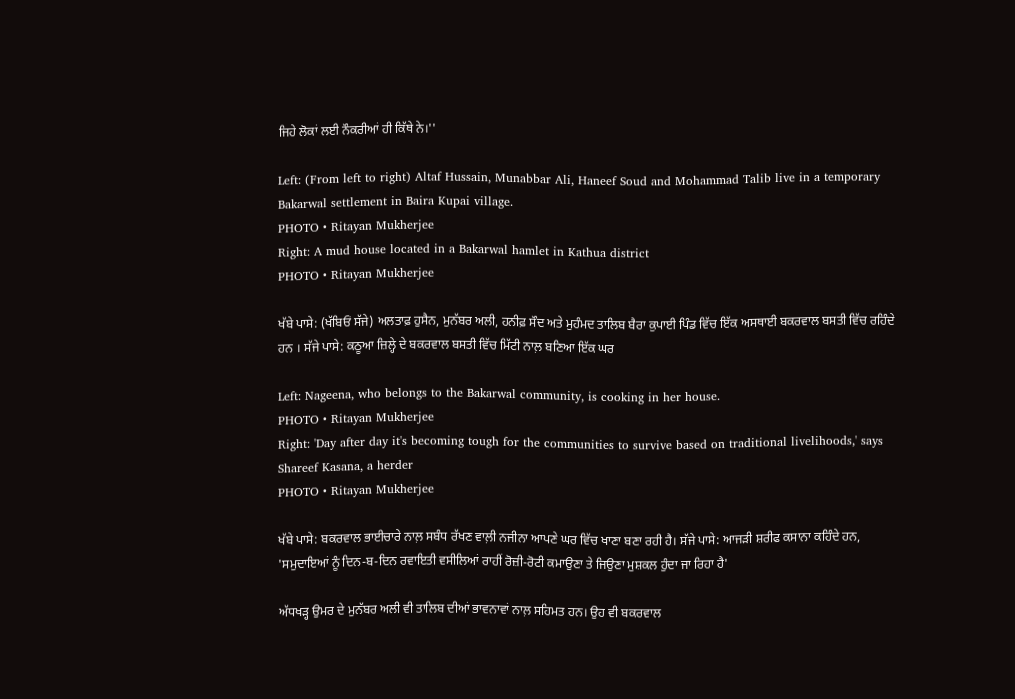ਜਿਹੇ ਲੋਕਾਂ ਲਈ ਨੌਕਰੀਆਂ ਹੀ ਕਿੱਥੇ ਨੇ।''

Left: (From left to right) Altaf Hussain, Munabbar Ali, Haneef Soud and Mohammad Talib live in a temporary Bakarwal settlement in Baira Kupai village.
PHOTO • Ritayan Mukherjee
Right: A mud house located in a Bakarwal hamlet in Kathua district
PHOTO • Ritayan Mukherjee

ਖੱਬੇ ਪਾਸੇ: (ਖੱਬਿਓਂ ਸੱਜੇ) ਅਲਤਾਫ਼ ਹੁਸੈਨ, ਮੁਨੱਬਰ ਅਲੀ, ਹਨੀਫ਼ ਸੌਦ ਅਤੇ ਮੁਹੰਮਦ ਤਾਲਿਬ ਬੈਰਾ ਕੁਪਾਈ ਪਿੰਡ ਵਿੱਚ ਇੱਕ ਅਸਥਾਈ ਬਕਰਵਾਲ ਬਸਤੀ ਵਿੱਚ ਰਹਿੰਦੇ ਹਨ । ਸੱਜੇ ਪਾਸੇ: ਕਠੂਆ ਜ਼ਿਲ੍ਹੇ ਦੇ ਬਕਰਵਾਲ ਬਸਤੀ ਵਿੱਚ ਮਿੱਟੀ ਨਾਲ਼ ਬਣਿਆ ਇੱਕ ਘਰ

Left: Nageena, who belongs to the Bakarwal community, is cooking in her house.
PHOTO • Ritayan Mukherjee
Right: 'Day after day it's becoming tough for the communities to survive based on traditional livelihoods,' says Shareef Kasana, a herder
PHOTO • Ritayan Mukherjee

ਖੱਬੇ ਪਾਸੇ: ਬਕਰਵਾਲ ਭਾਈਚਾਰੇ ਨਾਲ਼ ਸਬੰਧ ਰੱਖਣ ਵਾਲ਼ੀ ਨਜੀਨਾ ਆਪਣੇ ਘਰ ਵਿੱਚ ਖਾਣਾ ਬਣਾ ਰਹੀ ਹੈ। ਸੱਜੇ ਪਾਸੇ: ਆਜੜੀ ਸ਼ਰੀਫ ਕਸਾਨਾ ਕਹਿੰਦੇ ਹਨ, 'ਸਮੁਦਾਇਆਂ ਨੂੰ ਦਿਨ-ਬ-ਦਿਨ ਰਵਾਇਤੀ ਵਸੀਲਿਆਂ ਰਾਹੀਂ ਰੋਜ਼ੀ-ਰੋਟੀ ਕਮਾਉਣਾ ਤੇ ਜਿਉਣਾ ਮੁਸ਼ਕਲ ਹੁੰਦਾ ਜਾ ਰਿਹਾ ਹੈ'

ਅੱਧਖੜ੍ਹ ਉਮਰ ਦੇ ਮੁਨੱਬਰ ਅਲੀ ਵੀ ਤਾਲਿਬ ਦੀਆਂ ਭਾਵਨਾਵਾਂ ਨਾਲ਼ ਸਹਿਮਤ ਹਨ। ਉਹ ਵੀ ਬਕਰਵਾਲ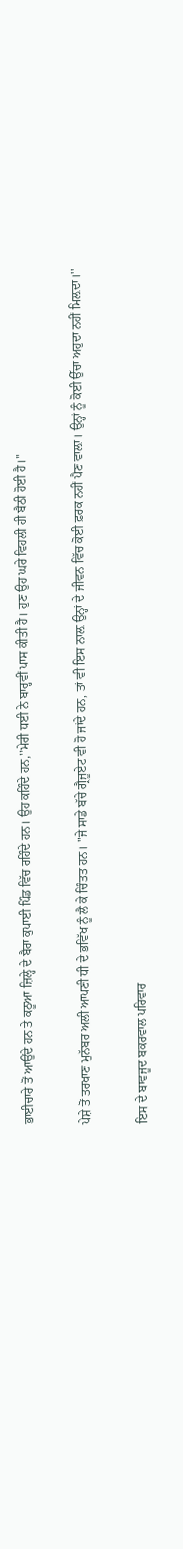ਭਾਈਚਾਰੇ ਤੋਂ ਆਉਂਦੇ ਹਨ ਤੇ ਕਠੂਆ ਜ਼ਿਲ੍ਹੇ ਦੇ ਬੈਰਾ ਕੁਪਾਈ ਪਿੰਡ ਵਿੱਚ ਰਹਿੰਦੇ ਹਨ। ਉਹ ਕਹਿੰਦੇ ਹਨ,''ਮੇਰੀ ਧਈ ਨੇ ਬਾਰ੍ਹਵੀਂ ਪਾਸ ਕੀਤੀ ਹੈ। ਹੁਣ ਉਹ ਘਰੇ ਵਿਹਲੀ ਹੀ ਬੈਠੀ ਹੋਈ ਹੈ।''

ਪੇਸ਼ੇ ਤੋਂ ਤਰਖਾਣ ਮੁਨੱਬਰ ਅਲੀ ਆਪਣੀ ਧੀ ਦੇ ਭਵਿੱਖ ਨੂੰ ਲੈ ਕੇ ਚਿੰਤਤ ਹਨ। "ਜੇ ਸਾਡੇ ਬੱਚੇ ਗ੍ਰੈਜੂਏਟ ਵੀ ਹੋ ਜਾਂਦੇ ਹਨ, ਤਾਂ ਵੀ ਇਸ ਨਾਲ਼ ਉਨ੍ਹਾਂ ਦੇ ਜੀਵਨ ਵਿੱਚ ਕੋਈ ਫ਼ਰਕ ਨਹੀਂ ਪੈਣ ਵਾਲ਼ਾ। ਉਨ੍ਹਾਂ ਨੂੰ ਕੋਈ ਉੱਚਾ ਅਹੁਦਾ ਨਹੀਂ ਮਿਲ਼ਦਾ।''

ਇਸ ਦੇ ਬਾਵਜੂਦ ਬਕਰਵਾਲ ਪਰਿਵਾਰ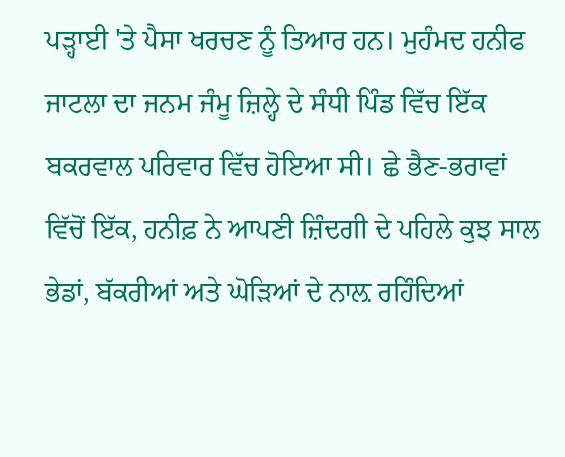ਪੜ੍ਹਾਈ 'ਤੇ ਪੈਸਾ ਖਰਚਣ ਨੂੰ ਤਿਆਰ ਹਨ। ਮੁਹੰਮਦ ਹਨੀਫ ਜਾਟਲਾ ਦਾ ਜਨਮ ਜੰਮੂ ਜ਼ਿਲ੍ਹੇ ਦੇ ਸੰਧੀ ਪਿੰਡ ਵਿੱਚ ਇੱਕ ਬਕਰਵਾਲ ਪਰਿਵਾਰ ਵਿੱਚ ਹੋਇਆ ਸੀ। ਛੇ ਭੈਣ-ਭਰਾਵਾਂ ਵਿੱਚੋਂ ਇੱਕ, ਹਨੀਫ਼ ਨੇ ਆਪਣੀ ਜ਼ਿੰਦਗੀ ਦੇ ਪਹਿਲੇ ਕੁਝ ਸਾਲ ਭੇਡਾਂ, ਬੱਕਰੀਆਂ ਅਤੇ ਘੋੜਿਆਂ ਦੇ ਨਾਲ਼ ਰਹਿੰਦਿਆਂ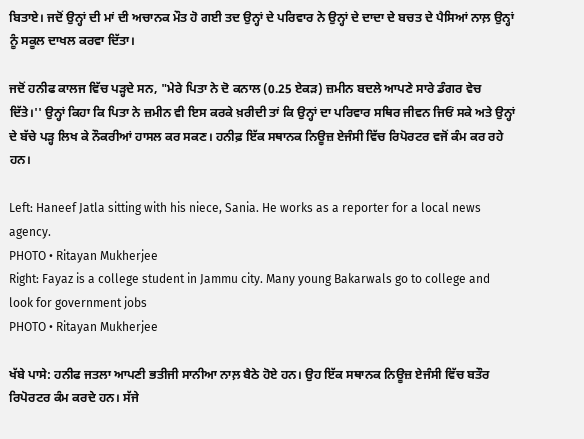ਬਿਤਾਏ। ਜਦੋਂ ਉਨ੍ਹਾਂ ਦੀ ਮਾਂ ਦੀ ਅਚਾਨਕ ਮੌਤ ਹੋ ਗਈ ਤਦ ਉਨ੍ਹਾਂ ਦੇ ਪਰਿਵਾਰ ਨੇ ਉਨ੍ਹਾਂ ਦੇ ਦਾਦਾ ਦੇ ਬਚਤ ਦੇ ਪੈਸਿਆਂ ਨਾਲ਼ ਉਨ੍ਹਾਂ ਨੂੰ ਸਕੂਲ ਦਾਖਲ ਕਰਵਾ ਦਿੱਤਾ।

ਜਦੋਂ ਹਨੀਫ ਕਾਲਜ ਵਿੱਚ ਪੜ੍ਹਦੇ ਸਨ, "ਮੇਰੇ ਪਿਤਾ ਨੇ ਦੋ ਕਨਾਲ (0.25 ਏਕੜ) ਜ਼ਮੀਨ ਬਦਲੇ ਆਪਣੇ ਸਾਰੇ ਡੰਗਰ ਵੇਚ ਦਿੱਤੇ।'' ਉਨ੍ਹਾਂ ਕਿਹਾ ਕਿ ਪਿਤਾ ਨੇ ਜ਼ਮੀਨ ਵੀ ਇਸ ਕਰਕੇ ਖ਼ਰੀਦੀ ਤਾਂ ਕਿ ਉਨ੍ਹਾਂ ਦਾ ਪਰਿਵਾਰ ਸਥਿਰ ਜੀਵਨ ਜਿਓਂ ਸਕੇ ਅਤੇ ਉਨ੍ਹਾਂ ਦੇ ਬੱਚੇ ਪੜ੍ਹ ਲਿਖ ਕੇ ਨੌਕਰੀਆਂ ਹਾਸਲ ਕਰ ਸਕਣ। ਹਨੀਫ਼ ਇੱਕ ਸਥਾਨਕ ਨਿਊਜ਼ ਏਜੰਸੀ ਵਿੱਚ ਰਿਪੋਰਟਰ ਵਜੋਂ ਕੰਮ ਕਰ ਰਹੇ ਹਨ।

Left: Haneef Jatla sitting with his niece, Sania. He works as a reporter for a local news agency.
PHOTO • Ritayan Mukherjee
Right: Fayaz is a college student in Jammu city. Many young Bakarwals go to college and look for government jobs
PHOTO • Ritayan Mukherjee

ਖੱਬੇ ਪਾਸੇ: ਹਨੀਫ ਜਤਲਾ ਆਪਣੀ ਭਤੀਜੀ ਸਾਨੀਆ ਨਾਲ਼ ਬੈਠੇ ਹੋਏ ਹਨ। ਉਹ ਇੱਕ ਸਥਾਨਕ ਨਿਊਜ਼ ਏਜੰਸੀ ਵਿੱਚ ਬਤੌਰ ਰਿਪੋਰਟਰ ਕੰਮ ਕਰਦੇ ਹਨ। ਸੱਜੇ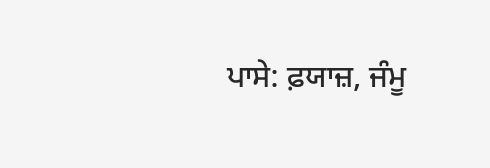ਪਾਸੇ: ਫ਼ਯਾਜ਼, ਜੰਮੂ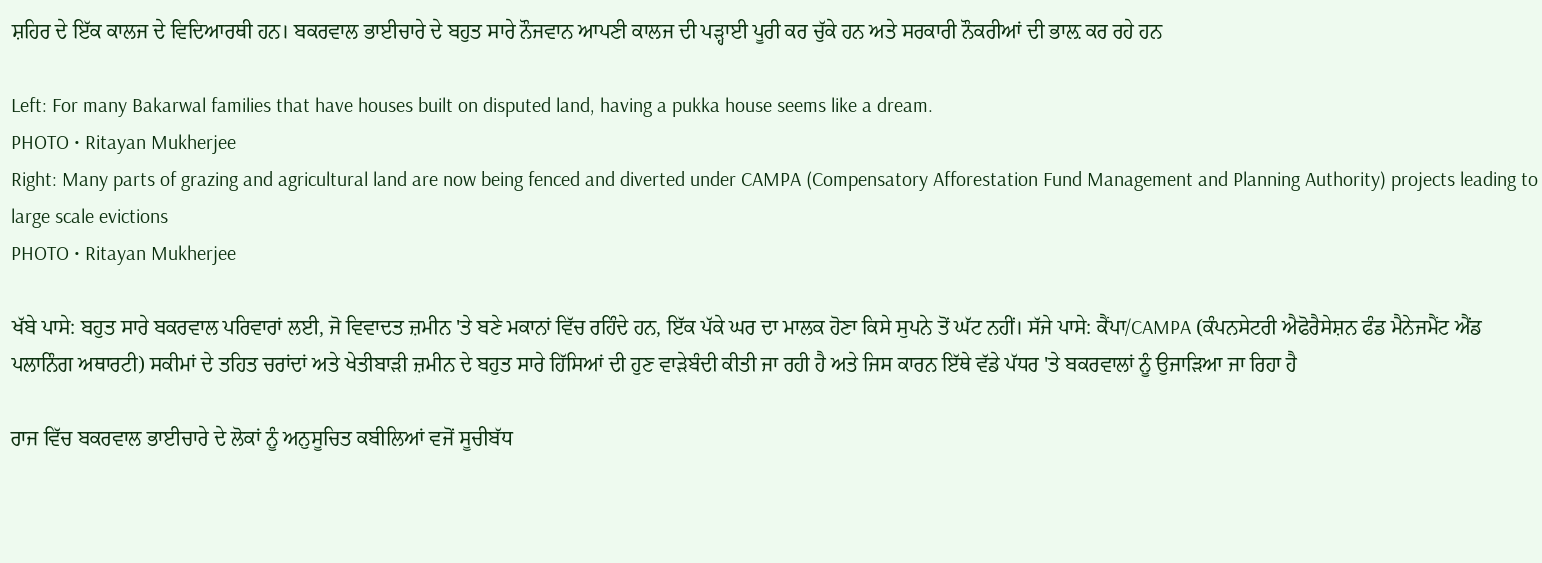ਸ਼ਹਿਰ ਦੇ ਇੱਕ ਕਾਲਜ ਦੇ ਵਿਦਿਆਰਥੀ ਹਨ। ਬਕਰਵਾਲ ਭਾਈਚਾਰੇ ਦੇ ਬਹੁਤ ਸਾਰੇ ਨੌਜਵਾਨ ਆਪਣੀ ਕਾਲਜ ਦੀ ਪੜ੍ਹਾਈ ਪੂਰੀ ਕਰ ਚੁੱਕੇ ਹਨ ਅਤੇ ਸਰਕਾਰੀ ਨੌਕਰੀਆਂ ਦੀ ਭਾਲ਼ ਕਰ ਰਹੇ ਹਨ

Left: For many Bakarwal families that have houses built on disputed land, having a pukka house seems like a dream.
PHOTO • Ritayan Mukherjee
Right: Many parts of grazing and agricultural land are now being fenced and diverted under CAMPA (Compensatory Afforestation Fund Management and Planning Authority) projects leading to large scale evictions
PHOTO • Ritayan Mukherjee

ਖੱਬੇ ਪਾਸੇ: ਬਹੁਤ ਸਾਰੇ ਬਕਰਵਾਲ ਪਰਿਵਾਰਾਂ ਲਈ, ਜੋ ਵਿਵਾਦਤ ਜ਼ਮੀਨ 'ਤੇ ਬਣੇ ਮਕਾਨਾਂ ਵਿੱਚ ਰਹਿੰਦੇ ਹਨ, ਇੱਕ ਪੱਕੇ ਘਰ ਦਾ ਮਾਲਕ ਹੋਣਾ ਕਿਸੇ ਸੁਪਨੇ ਤੋਂ ਘੱਟ ਨਹੀਂ। ਸੱਜੇ ਪਾਸੇ: ਕੈਂਪਾ/CAMPA (ਕੰਪਨਸੇਟਰੀ ਐਫੋਰੈਸੇਸ਼ਨ ਫੰਡ ਮੈਨੇਜਮੈਂਟ ਐਂਡ ਪਲਾਨਿੰਗ ਅਥਾਰਟੀ) ਸਕੀਮਾਂ ਦੇ ਤਹਿਤ ਚਰਾਂਦਾਂ ਅਤੇ ਖੇਤੀਬਾੜੀ ਜ਼ਮੀਨ ਦੇ ਬਹੁਤ ਸਾਰੇ ਹਿੱਸਿਆਂ ਦੀ ਹੁਣ ਵਾੜੇਬੰਦੀ ਕੀਤੀ ਜਾ ਰਹੀ ਹੈ ਅਤੇ ਜਿਸ ਕਾਰਨ ਇੱਥੇ ਵੱਡੇ ਪੱਧਰ 'ਤੇ ਬਕਰਵਾਲਾਂ ਨੂੰ ਉਜਾੜਿਆ ਜਾ ਰਿਹਾ ਹੈ

ਰਾਜ ਵਿੱਚ ਬਕਰਵਾਲ ਭਾਈਚਾਰੇ ਦੇ ਲੋਕਾਂ ਨੂੰ ਅਨੁਸੂਚਿਤ ਕਬੀਲਿਆਂ ਵਜੋਂ ਸੂਚੀਬੱਧ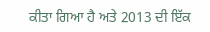ਕੀਤਾ ਗਿਆ ਹੈ ਅਤੇ 2013 ਦੀ ਇੱਕ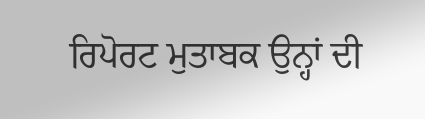ਰਿਪੋਰਟ ਮੁਤਾਬਕ ਉਨ੍ਹਾਂ ਦੀ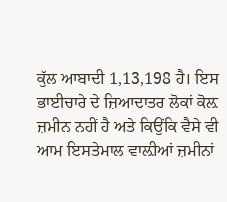ਕੁੱਲ ਆਬਾਦੀ 1,13,198 ਹੈ। ਇਸ ਭਾਈਚਾਰੇ ਦੇ ਜ਼ਿਆਦਾਤਰ ਲੋਕਾਂ ਕੋਲ਼ ਜ਼ਮੀਨ ਨਹੀਂ ਹੈ ਅਤੇ ਕਿਉਂਕਿ ਵੈਸੇ ਵੀ ਆਮ ਇਸਤੇਮਾਲ ਵਾਲ਼ੀਆਂ ਜ਼ਮੀਨਾਂ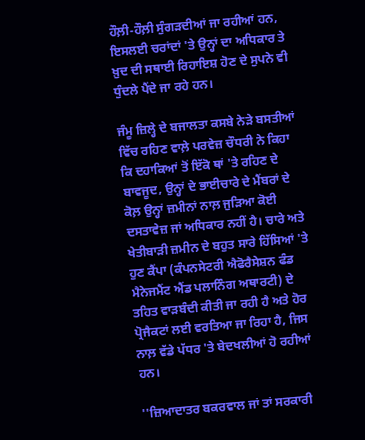ਹੌਲ਼ੀ-ਹੌਲ਼ੀ ਸੁੰਗੜਦੀਆਂ ਜਾ ਰਹੀਆਂ ਹਨ, ਇਸਲਈ ਚਰਾਂਦਾਂ 'ਤੇ ਉਨ੍ਹਾਂ ਦਾ ਅਧਿਕਾਰ ਤੇ ਖ਼ੁਦ ਦੀ ਸਥਾਈ ਰਿਹਾਇਸ਼ ਹੋਣ ਦੇ ਸੁਪਨੇ ਵੀ ਧੁੰਦਲੇ ਪੈਂਦੇ ਜਾ ਰਹੇ ਹਨ।

ਜੰਮੂ ਜ਼ਿਲ੍ਹੇ ਦੇ ਬਜਾਲਤਾ ਕਸਬੇ ਨੇੜੇ ਬਸਤੀਆਂ ਵਿੱਚ ਰਹਿਣ ਵਾਲ਼ੇ ਪਰਵੇਜ਼ ਚੌਧਰੀ ਨੇ ਕਿਹਾ ਕਿ ਦਹਾਕਿਆਂ ਤੋਂ ਇੱਕੋ ਥਾਂ 'ਤੇ ਰਹਿਣ ਦੇ ਬਾਵਜੂਦ, ਉਨ੍ਹਾਂ ਦੇ ਭਾਈਚਾਰੇ ਦੇ ਮੈਂਬਰਾਂ ਦੇ ਕੋਲ਼ ਉਨ੍ਹਾਂ ਜ਼ਮੀਨਾਂ ਨਾਲ਼ ਜੁੜਿਆ ਕੋਈ ਦਸਤਾਵੇਜ਼ ਜਾਂ ਅਧਿਕਾਰ ਨਹੀਂ ਹੈ। ਚਾਰੇ ਅਤੇ ਖੇਤੀਬਾੜੀ ਜ਼ਮੀਨ ਦੇ ਬਹੁਤ ਸਾਰੇ ਹਿੱਸਿਆਂ 'ਤੇ ਹੁਣ ਕੈਂਪਾ (ਕੰਪਨਸੇਟਰੀ ਐਫੋਰੈਸੇਸ਼ਨ ਫੰਡ ਮੈਨੇਜਮੈਂਟ ਐਂਡ ਪਲਾਨਿੰਗ ਅਥਾਰਟੀ) ਦੇ ਤਹਿਤ ਵਾੜਬੰਦੀ ਕੀਤੀ ਜਾ ਰਹੀ ਹੈ ਅਤੇ ਹੋਰ ਪ੍ਰੋਜੈਕਟਾਂ ਲਈ ਵਰਤਿਆ ਜਾ ਰਿਹਾ ਹੈ, ਜਿਸ ਨਾਲ਼ ਵੱਡੇ ਪੱਧਰ 'ਤੇ ਬੇਦਖਲੀਆਂ ਹੋ ਰਹੀਆਂ ਹਨ।

''ਜ਼ਿਆਦਾਤਰ ਬਕਰਵਾਲ ਜਾਂ ਤਾਂ ਸਰਕਾਰੀ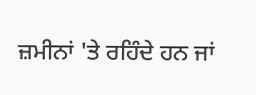ਜ਼ਮੀਨਾਂ 'ਤੇ ਰਹਿੰਦੇ ਹਨ ਜਾਂ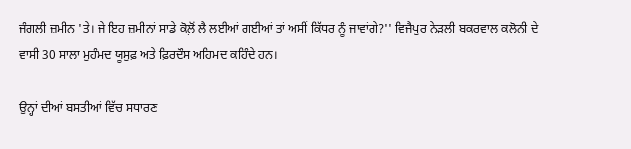ਜੰਗਲੀ ਜ਼ਮੀਨ 'ਤੇ। ਜੇ ਇਹ ਜ਼ਮੀਨਾਂ ਸਾਡੇ ਕੋਲ਼ੋਂ ਲੈ ਲਈਆਂ ਗਈਆਂ ਤਾਂ ਅਸੀਂ ਕਿੱਧਰ ਨੂੰ ਜਾਵਾਂਗੇ?'' ਵਿਜੈਪੁਰ ਨੇੜਲੀ ਬਕਰਵਾਲ ਕਲੋਨੀ ਦੇ ਵਾਸੀ 30 ਸਾਲਾ ਮੁਹੰਮਦ ਯੂਸੁਫ਼ ਅਤੇ ਫ਼ਿਰਦੌਸ ਅਹਿਮਦ ਕਹਿੰਦੇ ਹਨ।

ਉਨ੍ਹਾਂ ਦੀਆਂ ਬਸਤੀਆਂ ਵਿੱਚ ਸਧਾਰਣ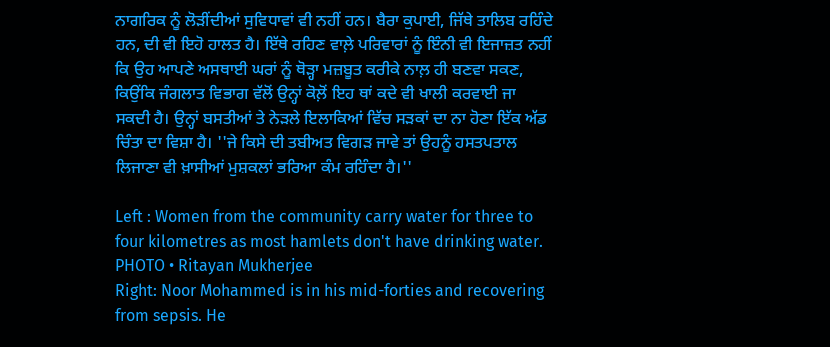ਨਾਗਰਿਕ ਨੂੰ ਲੋੜੀਂਦੀਆਂ ਸੁਵਿਧਾਵਾਂ ਵੀ ਨਹੀਂ ਹਨ। ਬੈਰਾ ਕੁਪਾਈ, ਜਿੱਥੇ ਤਾਲਿਬ ਰਹਿੰਦੇ ਹਨ, ਦੀ ਵੀ ਇਹੋ ਹਾਲਤ ਹੈ। ਇੱਥੇ ਰਹਿਣ ਵਾਲ਼ੇ ਪਰਿਵਾਰਾਂ ਨੂੰ ਇੰਨੀ ਵੀ ਇਜਾਜ਼ਤ ਨਹੀਂ ਕਿ ਉਹ ਆਪਣੇ ਅਸਥਾਈ ਘਰਾਂ ਨੂੰ ਥੋੜ੍ਹਾ ਮਜ਼ਬੂਤ ਕਰੀਕੇ ਨਾਲ਼ ਹੀ ਬਣਵਾ ਸਕਣ, ਕਿਉਂਕਿ ਜੰਗਲਾਤ ਵਿਭਾਗ ਵੱਲੋਂ ਉਨ੍ਹਾਂ ਕੋਲ਼ੋਂ ਇਹ ਥਾਂ ਕਦੇ ਵੀ ਖਾਲੀ ਕਰਵਾਈ ਜਾ ਸਕਦੀ ਹੈ। ਉਨ੍ਹਾਂ ਬਸਤੀਆਂ ਤੇ ਨੇੜਲੇ ਇਲਾਕਿਆਂ ਵਿੱਚ ਸੜਕਾਂ ਦਾ ਨਾ ਹੋਣਾ ਇੱਕ ਅੱਡ ਚਿੰਤਾ ਦਾ ਵਿਸ਼ਾ ਹੈ। ''ਜੇ ਕਿਸੇ ਦੀ ਤਬੀਅਤ ਵਿਗੜ ਜਾਵੇ ਤਾਂ ਉਹਨੂੰ ਹਸਤਪਤਾਲ ਲਿਜਾਣਾ ਵੀ ਖ਼ਾਸੀਆਂ ਮੁਸ਼ਕਲਾਂ ਭਰਿਆ ਕੰਮ ਰਹਿੰਦਾ ਹੈ।''

Left : Women from the community carry water for three to four kilometres as most hamlets don't have drinking water.
PHOTO • Ritayan Mukherjee
Right: Noor Mohammed is in his mid-forties and recovering from sepsis. He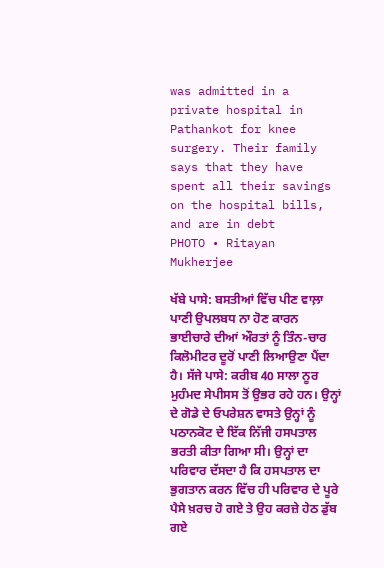was admitted in a private hospital in Pathankot for knee surgery. Their family says that they have spent all their savings on the hospital bills, and are in debt
PHOTO • Ritayan Mukherjee

ਖੱਬੇ ਪਾਸੇ: ਬਸਤੀਆਂ ਵਿੱਚ ਪੀਣ ਵਾਲ਼ਾ ਪਾਣੀ ਉਪਲਬਧ ਨਾ ਹੋਣ ਕਾਰਨ ਭਾਈਚਾਰੇ ਦੀਆਂ ਔਰਤਾਂ ਨੂੰ ਤਿੰਨ-ਚਾਰ ਕਿਲੋਮੀਟਰ ਦੂਰੋਂ ਪਾਣੀ ਲਿਆਉਣਾ ਪੈਂਦਾ ਹੈ। ਸੱਜੇ ਪਾਸੇ: ਕਰੀਬ 40 ਸਾਲਾ ਨੂਰ ਮੁਹੰਮਦ ਸੇਪੀਸਸ ਤੋਂ ਉਭਰ ਰਹੇ ਹਨ। ਉਨ੍ਹਾਂ ਦੇ ਗੋਡੇ ਦੇ ਓਪਰੇਸ਼ਨ ਵਾਸਤੇ ਉਨ੍ਹਾਂ ਨੂੰ ਪਠਾਨਕੋਟ ਦੇ ਇੱਕ ਨਿੱਜੀ ਹਸਪਤਾਲ ਭਰਤੀ ਕੀਤਾ ਗਿਆ ਸੀ। ਉਨ੍ਹਾਂ ਦਾ ਪਰਿਵਾਰ ਦੱਸਦਾ ਹੈ ਕਿ ਹਸਪਤਾਲ ਦਾ ਭੁਗਤਾਨ ਕਰਨ ਵਿੱਚ ਹੀ ਪਰਿਵਾਰ ਦੇ ਪੂਰੇ ਪੈਸੇ ਖ਼ਰਚ ਹੋ ਗਏ ਤੇ ਉਹ ਕਰਜ਼ੇ ਹੇਠ ਡੁੱਬ ਗਏ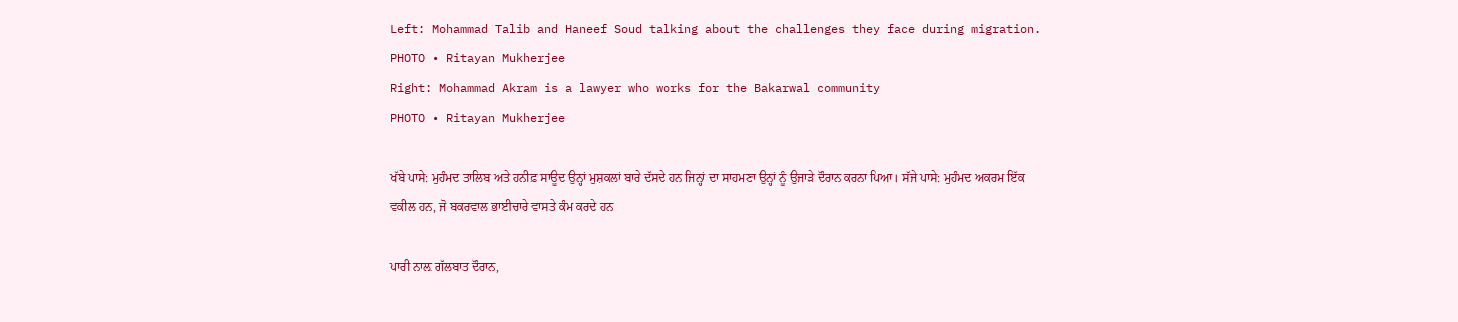Left: Mohammad Talib and Haneef Soud talking about the challenges they face during migration.
PHOTO • Ritayan Mukherjee
Right: Mohammad Akram is a lawyer who works for the Bakarwal community
PHOTO • Ritayan Mukherjee

ਖੱਬੇ ਪਾਸੇ: ਮੁਹੰਮਦ ਤਾਲਿਬ ਅਤੇ ਹਨੀਫ਼ ਸਾਊਦ ਉਨ੍ਹਾਂ ਮੁਸ਼ਕਲਾਂ ਬਾਰੇ ਦੱਸਦੇ ਹਨ ਜਿਨ੍ਹਾਂ ਦਾ ਸਾਹਮਣਾ ਉਨ੍ਹਾਂ ਨੂੰ ਉਜਾੜੇ ਦੌਰਾਨ ਕਰਨਾ ਪਿਆ। ਸੱਜੇ ਪਾਸੇ: ਮੁਹੰਮਦ ਅਕਰਮ ਇੱਕ ਵਕੀਲ ਹਨ, ਜੋ ਬਕਰਵਾਲ ਭਾਈਚਾਰੇ ਵਾਸਤੇ ਕੰਮ ਕਰਦੇ ਹਨ

ਪਾਰੀ ਨਾਲ਼ ਗੱਲਬਾਤ ਦੌਰਾਨ,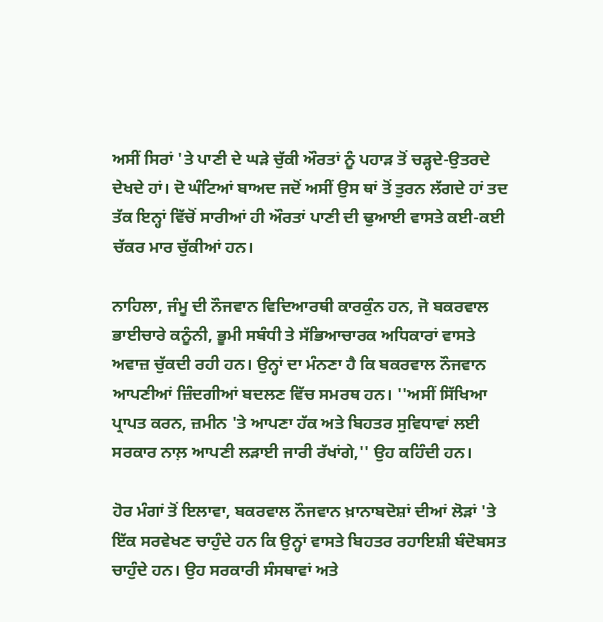ਅਸੀਂ ਸਿਰਾਂ 'ਤੇ ਪਾਣੀ ਦੇ ਘੜੇ ਚੁੱਕੀ ਔਰਤਾਂ ਨੂੰ ਪਹਾੜ ਤੋਂ ਚੜ੍ਹਦੇ-ਉਤਰਦੇ ਦੇਖਦੇ ਹਾਂ। ਦੋ ਘੰਟਿਆਂ ਬਾਅਦ ਜਦੋਂ ਅਸੀਂ ਉਸ ਥਾਂ ਤੋਂ ਤੁਰਨ ਲੱਗਦੇ ਹਾਂ ਤਦ ਤੱਕ ਇਨ੍ਹਾਂ ਵਿੱਚੋਂ ਸਾਰੀਆਂ ਹੀ ਔਰਤਾਂ ਪਾਣੀ ਦੀ ਢੁਆਈ ਵਾਸਤੇ ਕਈ-ਕਈ ਚੱਕਰ ਮਾਰ ਚੁੱਕੀਆਂ ਹਨ।

ਨਾਹਿਲਾ, ਜੰਮੂ ਦੀ ਨੌਜਵਾਨ ਵਿਦਿਆਰਥੀ ਕਾਰਕੁੰਨ ਹਨ, ਜੋ ਬਕਰਵਾਲ ਭਾਈਚਾਰੇ ਕਨੂੰਨੀ, ਭੂਮੀ ਸਬੰਧੀ ਤੇ ਸੱਭਿਆਚਾਰਕ ਅਧਿਕਾਰਾਂ ਵਾਸਤੇ ਅਵਾਜ਼ ਚੁੱਕਦੀ ਰਹੀ ਹਨ। ਉਨ੍ਹਾਂ ਦਾ ਮੰਨਣਾ ਹੈ ਕਿ ਬਕਰਵਾਲ ਨੌਜਵਾਨ ਆਪਣੀਆਂ ਜ਼ਿੰਦਗੀਆਂ ਬਦਲਣ ਵਿੱਚ ਸਮਰਥ ਹਨ। ''ਅਸੀਂ ਸਿੱਖਿਆ ਪ੍ਰਾਪਤ ਕਰਨ, ਜ਼ਮੀਨ 'ਤੇ ਆਪਣਾ ਹੱਕ ਅਤੇ ਬਿਹਤਰ ਸੁਵਿਧਾਵਾਂ ਲਈ ਸਰਕਾਰ ਨਾਲ਼ ਆਪਣੀ ਲੜਾਈ ਜਾਰੀ ਰੱਖਾਂਗੇ,'' ਉਹ ਕਹਿੰਦੀ ਹਨ।

ਹੋਰ ਮੰਗਾਂ ਤੋਂ ਇਲਾਵਾ, ਬਕਰਵਾਲ ਨੌਜਵਾਨ ਖ਼ਾਨਾਬਦੋਸ਼ਾਂ ਦੀਆਂ ਲੋੜਾਂ 'ਤੇ ਇੱਕ ਸਰਵੇਖਣ ਚਾਹੁੰਦੇ ਹਨ ਕਿ ਉਨ੍ਹਾਂ ਵਾਸਤੇ ਬਿਹਤਰ ਰਹਾਇਸ਼ੀ ਬੰਦੋਬਸਤ ਚਾਹੁੰਦੇ ਹਨ। ਉਹ ਸਰਕਾਰੀ ਸੰਸਥਾਵਾਂ ਅਤੇ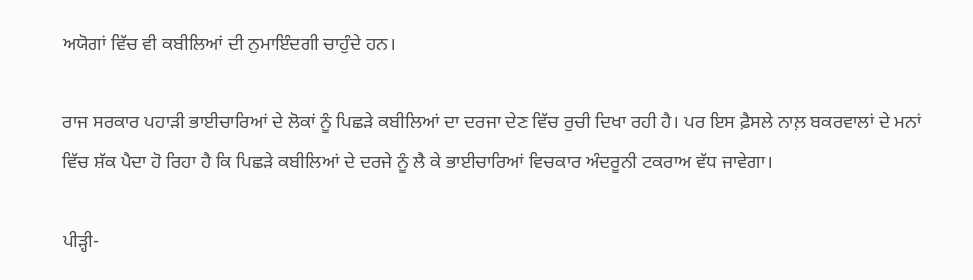ਅਯੋਗਾਂ ਵਿੱਚ ਵੀ ਕਬੀਲਿਆਂ ਦੀ ਨੁਮਾਇੰਦਗੀ ਚਾਹੁੰਦੇ ਹਨ।

ਰਾਜ ਸਰਕਾਰ ਪਹਾੜੀ ਭਾਈਚਾਰਿਆਂ ਦੇ ਲੋਕਾਂ ਨੂੰ ਪਿਛੜੇ ਕਬੀਲਿਆਂ ਦਾ ਦਰਜਾ ਦੇਣ ਵਿੱਚ ਰੁਚੀ ਦਿਖਾ ਰਹੀ ਹੈ। ਪਰ ਇਸ ਫ਼ੈਸਲੇ ਨਾਲ਼ ਬਕਰਵਾਲਾਂ ਦੇ ਮਨਾਂ ਵਿੱਚ ਸ਼ੱਕ ਪੈਦਾ ਹੋ ਰਿਹਾ ਹੈ ਕਿ ਪਿਛੜੇ ਕਬੀਲਿਆਂ ਦੇ ਦਰਜੇ ਨੂੰ ਲੈ ਕੇ ਭਾਈਚਾਰਿਆਂ ਵਿਚਕਾਰ ਅੰਦਰੂਨੀ ਟਕਰਾਅ ਵੱਧ ਜਾਵੇਗਾ।

ਪੀੜ੍ਹੀ-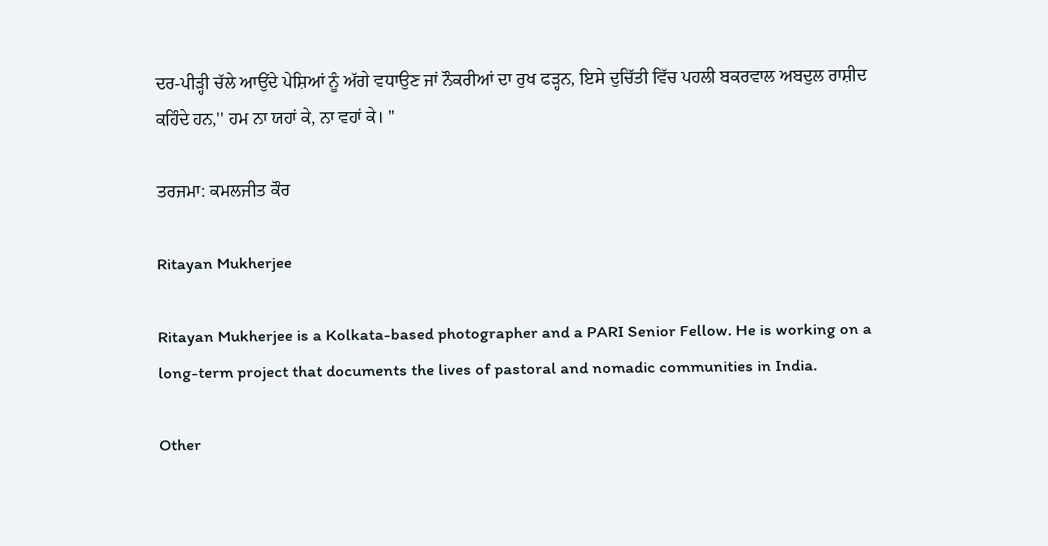ਦਰ-ਪੀੜ੍ਹੀ ਚੱਲੇ ਆਉਂਦੇ ਪੇਸ਼ਿਆਂ ਨੂੰ ਅੱਗੇ ਵਧਾਉਣ ਜਾਂ ਨੌਕਰੀਆਂ ਦਾ ਰੁਖ ਫੜ੍ਹਨ, ਇਸੇ ਦੁਚਿੱਤੀ ਵਿੱਚ ਪਹਲੀ ਬਕਰਵਾਲ ਅਬਦੁਲ ਰਾਸ਼ੀਦ ਕਹਿੰਦੇ ਹਨ,'' ਹਮ ਨਾ ਯਹਾਂ ਕੇ, ਨਾ ਵਹਾਂ ਕੇ। ''

ਤਰਜਮਾ: ਕਮਲਜੀਤ ਕੌਰ

Ritayan Mukherjee

Ritayan Mukherjee is a Kolkata-based photographer and a PARI Senior Fellow. He is working on a long-term project that documents the lives of pastoral and nomadic communities in India.

Other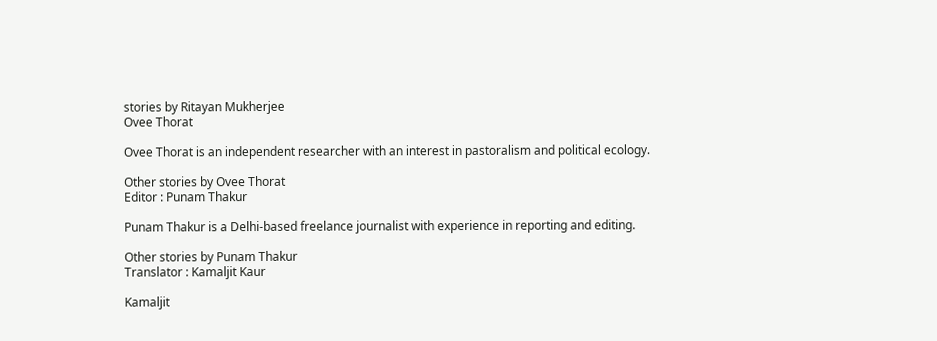stories by Ritayan Mukherjee
Ovee Thorat

Ovee Thorat is an independent researcher with an interest in pastoralism and political ecology.

Other stories by Ovee Thorat
Editor : Punam Thakur

Punam Thakur is a Delhi-based freelance journalist with experience in reporting and editing.

Other stories by Punam Thakur
Translator : Kamaljit Kaur

Kamaljit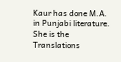Kaur has done M.A. in Punjabi literature. She is the Translations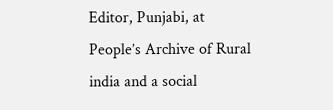Editor, Punjabi, at People’s Archive of Rural india and a social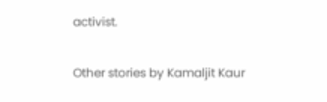activist.

Other stories by Kamaljit Kaur